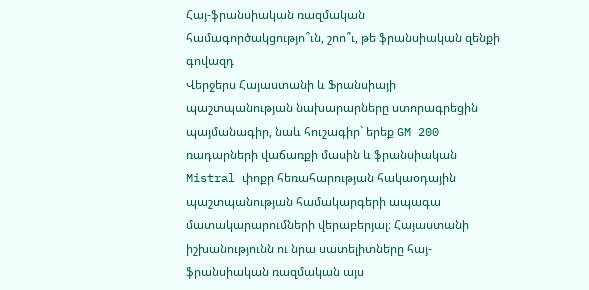Հայ-ֆրանսիական ռազմական համագործակցությո՞ւն, շոո՞ւ, թե ֆրանսիական զենքի գովազդ
Վերջերս Հայաստանի և Ֆրանսիայի պաշտպանության նախարարները ստորագրեցին պայմանագիր, նաև հուշագիր` երեք GM 200 ռադարների վաճառքի մասին և ֆրանսիական Mistral փոքր հեռահարության հակաօդային պաշտպանության համակարգերի ապագա մատակարարումների վերաբերյալ։ Հայաստանի իշխանությունն ու նրա սատելիտները հայ-ֆրանսիական ռազմական այս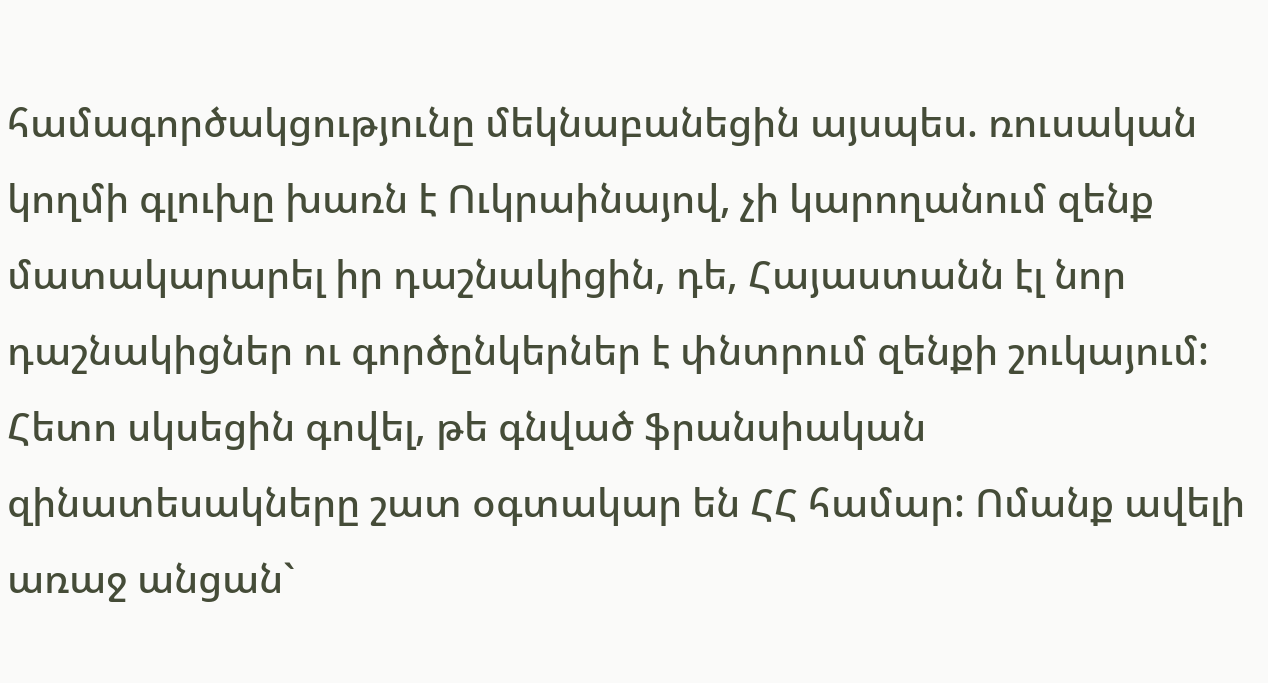համագործակցությունը մեկնաբանեցին այսպես. ռուսական կողմի գլուխը խառն է Ուկրաինայով, չի կարողանում զենք մատակարարել իր դաշնակիցին, դե, Հայաստանն էլ նոր դաշնակիցներ ու գործընկերներ է փնտրում զենքի շուկայում:
Հետո սկսեցին գովել, թե գնված ֆրանսիական զինատեսակները շատ օգտակար են ՀՀ համար: Ոմանք ավելի առաջ անցան`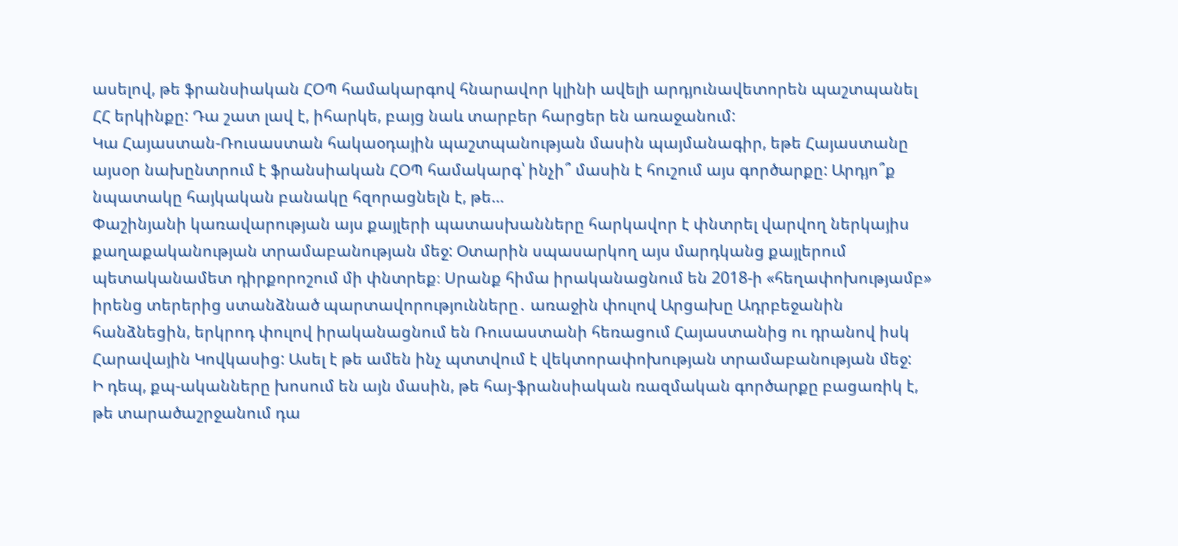ասելով, թե ֆրանսիական ՀՕՊ համակարգով հնարավոր կլինի ավելի արդյունավետորեն պաշտպանել ՀՀ երկինքը: Դա շատ լավ է, իհարկե, բայց նաև տարբեր հարցեր են առաջանում:
Կա Հայաստան-Ռուսաստան հակաօդային պաշտպանության մասին պայմանագիր, եթե Հայաստանը այսօր նախընտրում է ֆրանսիական ՀՕՊ համակարգ՝ ինչի՞ մասին է հուշում այս գործարքը: Արդյո՞ք նպատակը հայկական բանակը հզորացնելն է, թե…
Փաշինյանի կառավարության այս քայլերի պատասխանները հարկավոր է փնտրել վարվող ներկայիս քաղաքականության տրամաբանության մեջ: Օտարին սպասարկող այս մարդկանց քայլերում պետականամետ դիրքորոշում մի փնտրեք։ Սրանք հիմա իրականացնում են 2018-ի «հեղափոխությամբ» իրենց տերերից ստանձնած պարտավորությունները․ առաջին փուլով Արցախը Ադրբեջանին հանձնեցին, երկրոդ փուլով իրականացնում են Ռուսաստանի հեռացում Հայաստանից ու դրանով իսկ Հարավային Կովկասից: Ասել է թե ամեն ինչ պտտվում է վեկտորափոխության տրամաբանության մեջ:
Ի դեպ, քպ-ականները խոսում են այն մասին, թե հայ-ֆրանսիական ռազմական գործարքը բացառիկ է, թե տարածաշրջանում դա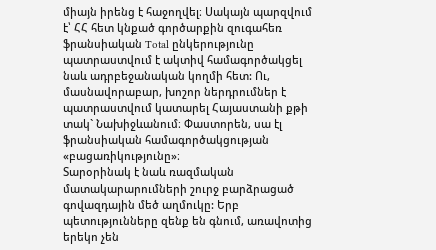միայն իրենց է հաջողվել։ Սակայն պարզվում է՝ ՀՀ հետ կնքած գործարքին զուգահեռ ֆրանսիական Total ընկերությունը պատրաստվում է ակտիվ համագործակցել նաև ադրբեջանական կողմի հետ: Ու, մասնավորաբար, խոշոր ներդրումներ է պատրաստվում կատարել Հայաստանի քթի տակ` Նախիջևանում։ Փաստորեն, սա էլ ֆրանսիական համագործակցության «բացառիկությունը»։
Տարօրինակ է նաև ռազմական մատակարարումների շուրջ բարձրացած գովազդային մեծ աղմուկը: Երբ պետությունները զենք են գնում, առավոտից երեկո չեն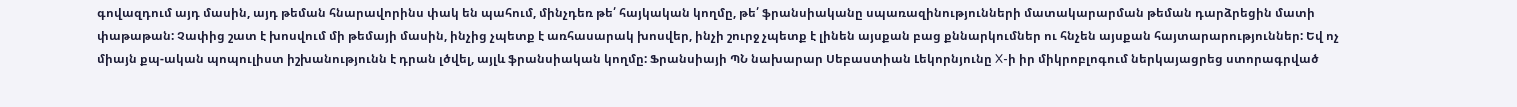գովազդում այդ մասին, այդ թեման հնարավորինս փակ են պահում, մինչդեռ թե՛ հայկական կողմը, թե՛ ֆրանսիականը սպառազինությունների մատակարարման թեման դարձրեցին մատի փաթաթան: Չափից շատ է խոսվում մի թեմայի մասին, ինչից չպետք է առհասարակ խոսվեր, ինչի շուրջ չպետք է լինեն այսքան բաց քննարկումներ ու հնչեն այսքան հայտարարություններ: Եվ ոչ միայն քպ-ական պոպուլիստ իշխանությունն է դրան լծվել, այլև ֆրանսիական կողմը: Ֆրանսիայի ՊՆ նախարար Սեբաստիան Լեկորնյունը X-ի իր միկրոբլոգում ներկայացրեց ստորագրված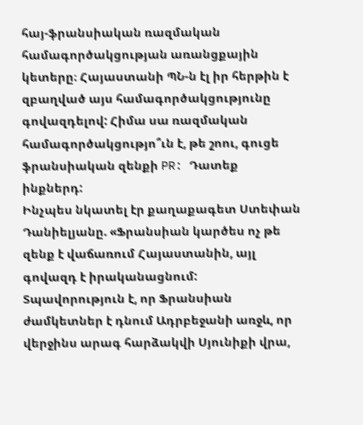հայ-ֆրանսիական ռազմական համագործակցության առանցքային կետերը։ Հայաստանի ՊՆ-ն էլ իր հերթին է զբաղված այս համագործակցությունը գովազդելով: Հիմա սա ռազմական համագործակցությո՞ւն է, թե շոու, գուցե ֆրանսիական զենքի PR: Դատեք ինքներդ:
Ինչպես նկատել էր քաղաքագետ Ստեփան Դանիելյանը. «Ֆրանսիան կարծես ոչ թե զենք է վաճառում Հայաստանին, այլ գովազդ է իրականացնում: Տպավորություն է, որ Ֆրանսիան ժամկետներ է դնում Ադրբեջանի առջև, որ վերջինս արագ հարձակվի Սյունիքի վրա,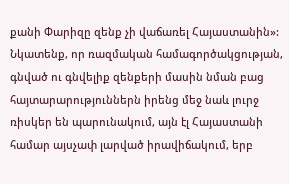քանի Փարիզը զենք չի վաճառել Հայաստանին»:
Նկատենք, որ ռազմական համագործակցության, գնված ու գնվելիք զենքերի մասին նման բաց հայտարարություններն իրենց մեջ նաև լուրջ ռիսկեր են պարունակում, այն էլ Հայաստանի համար այսչափ լարված իրավիճակում, երբ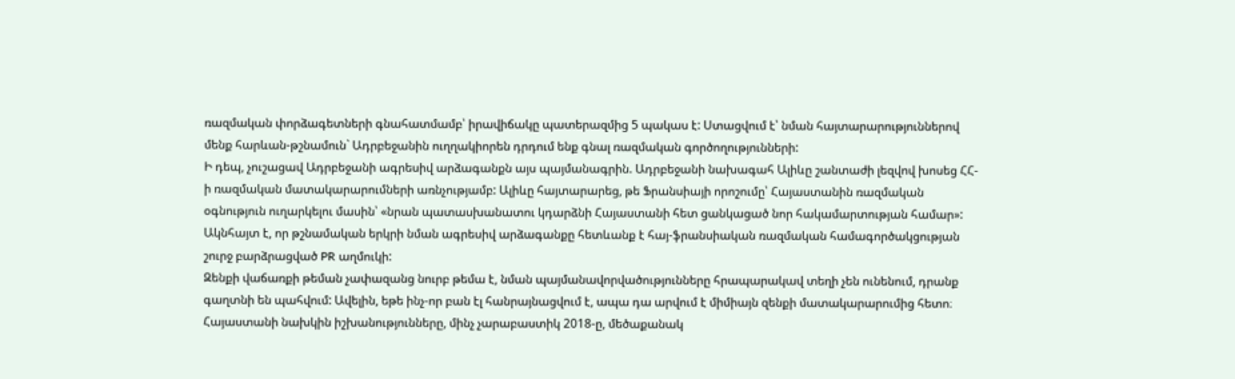ռազմական փորձագետների գնահատմամբ՝ իրավիճակը պատերազմից 5 պակաս է: Ստացվում է՝ նման հայտարարություններով մենք հարևան-թշնամուն` Ադրբեջանին ուղղակիորեն դրդում ենք գնալ ռազմական գործողությունների:
Ի դեպ, չուշացավ Ադրբեջանի ագրեսիվ արձագանքն այս պայմանագրին. Ադրբեջանի նախագահ Ալիևը շանտաժի լեզվով խոսեց ՀՀ-ի ռազմական մատակարարումների առնչությամբ: Ալիևը հայտարարեց, թե Ֆրանսիայի որոշումը՝ Հայաստանին ռազմական օգնություն ուղարկելու մասին՝ «նրան պատասխանատու կդարձնի Հայաստանի հետ ցանկացած նոր հակամարտության համար»: Ակնհայտ է, որ թշնամական երկրի նման ագրեսիվ արձագանքը հետևանք է հայ-ֆրանսիական ռազմական համագործակցության շուրջ բարձրացված PR աղմուկի:
Զենքի վաճառքի թեման չափազանց նուրբ թեմա է, նման պայմանավորվածությունները հրապարակավ տեղի չեն ունենում, դրանք գաղտնի են պահվում: Ավելին, եթե ինչ-որ բան էլ հանրայնացվում է, ապա դա արվում է միմիայն զենքի մատակարարումից հետո։
Հայաստանի նախկին իշխանությունները, մինչ չարաբաստիկ 2018-ը, մեծաքանակ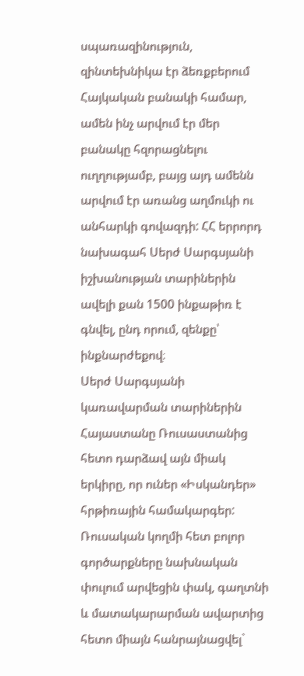սպառազինություն, զինտեխնիկա էր ձեռքբերում Հայկական բանակի համար, ամեն ինչ արվում էր մեր բանակը հզորացնելու ուղղությամբ, բայց այդ ամենն արվում էր առանց աղմուկի ու անհարկի գովազդի: ՀՀ երրորդ նախագահ Սերժ Սարգսյանի իշխանության տարիներին ավելի քան 1500 ինքաթիռ է գնվել, ընդ որում, զենքը՝ ինքնարժեքով։
Սերժ Սարգսյանի կառավարման տարիներին Հայաստանը Ռուսաստանից հետո դարձավ այն միակ երկիրը, որ ուներ «Իսկանդեր» հրթիռային համակարգեր: Ռուսական կողմի հետ բոլոր գործարքները նախնական փուլում արվեցին փակ, գաղտնի և մատակարարման ավարտից հետո միայն հանրայնացվել`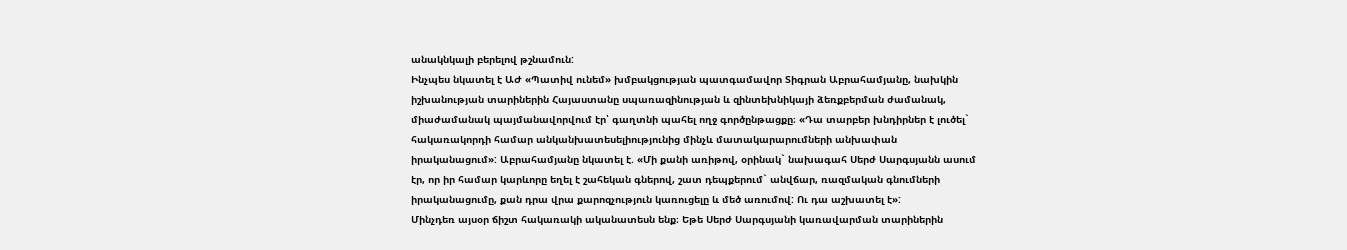անակնկալի բերելով թշնամուն:
Ինչպես նկատել է ԱԺ «Պատիվ ունեմ» խմբակցության պատգամավոր Տիգրան Աբրահամյանը, նախկին իշխանության տարիներին Հայաստանը սպառազինության և զինտեխնիկայի ձեռքբերման ժամանակ, միաժամանակ պայմանավորվում էր՝ գաղտնի պահել ողջ գործընթացքը։ «Դա տարբեր խնդիրներ է լուծել` հակառակորդի համար անկանխատեսելիությունից մինչև մատակարարումների անխափան իրականացում»: Աբրահամյանը նկատել է. «Մի քանի առիթով, օրինակ` նախագահ Սերժ Սարգսյանն ասում էր, որ իր համար կարևորը եղել է շահեկան գներով, շատ դեպքերում` անվճար, ռազմական գնումների իրականացումը, քան դրա վրա քարոզչություն կառուցելը և մեծ առումով: Ու դա աշխատել է»:
Մինչդեռ այսօր ճիշտ հակառակի ականատեսն ենք։ Եթե Սերժ Սարգսյանի կառավարման տարիներին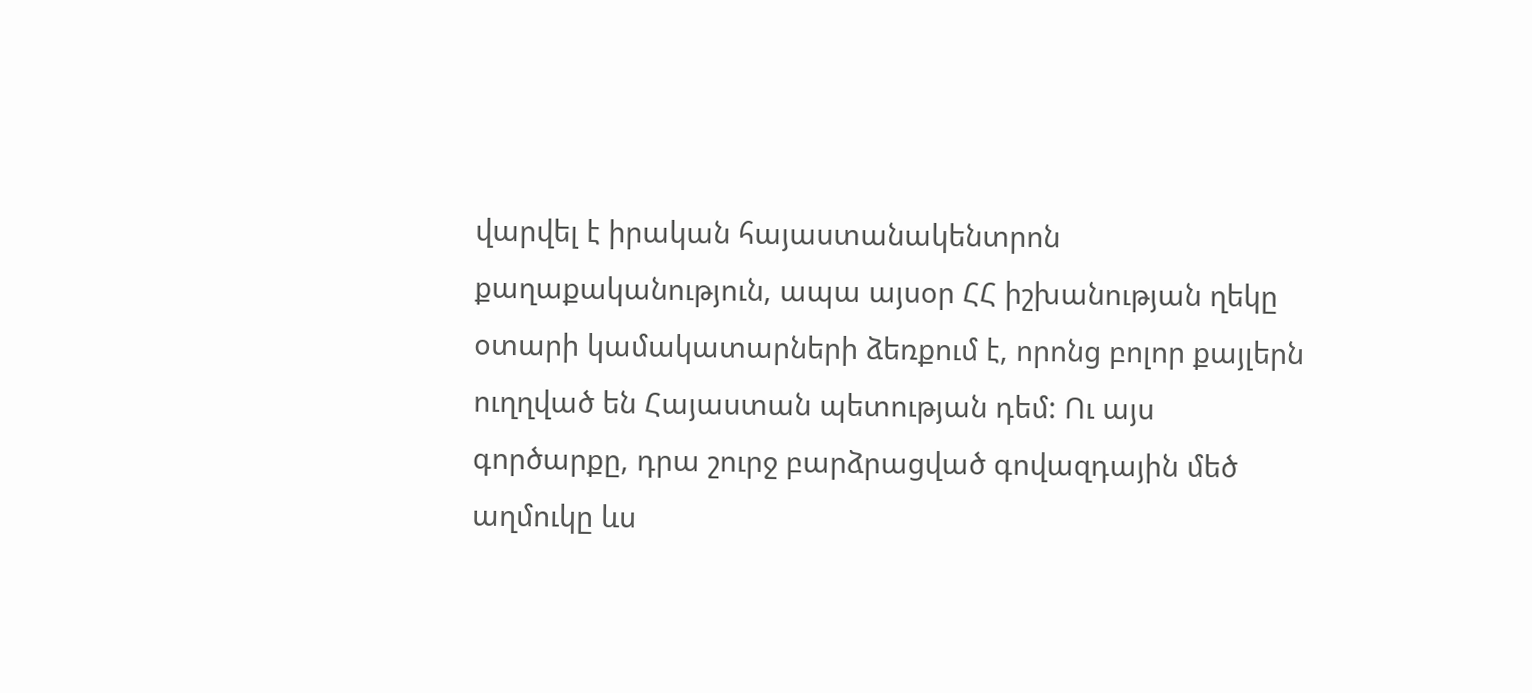վարվել է իրական հայաստանակենտրոն քաղաքականություն, ապա այսօր ՀՀ իշխանության ղեկը օտարի կամակատարների ձեռքում է, որոնց բոլոր քայլերն ուղղված են Հայաստան պետության դեմ: Ու այս գործարքը, դրա շուրջ բարձրացված գովազդային մեծ աղմուկը ևս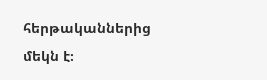հերթականներից մեկն է։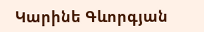Կարինե Գևորգյան